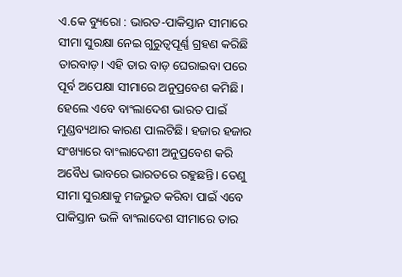ଏ.କେ ବ୍ୟୁରୋ : ଭାରତ-ପାକିସ୍ତାନ ସୀମାରେ ସୀମା ସୁରକ୍ଷା ନେଇ ଗୁରୁତ୍ଵପୂର୍ଣ୍ଣ ଗ୍ରହଣ କରିଛି ତାରବାଡ଼। ଏହି ତାର ବାଡ଼ ଘେରାଇବା ପରେ ପୂର୍ବ ଅପେକ୍ଷା ସୀମାରେ ଅନୁପ୍ରବେଶ କମିଛି। ହେଲେ ଏବେ ବାଂଲାଦେଶ ଭାରତ ପାଇଁ ମୁଣ୍ଡବ୍ୟଥାର କାରଣ ପାଲଟିଛି। ହଜାର ହଜାର ସଂଖ୍ୟାରେ ବାଂଲାଦେଶୀ ଅନୁପ୍ରବେଶ କରି ଅବୈଧ ଭାବରେ ଭାରତରେ ରହୁଛନ୍ତି। ତେଣୁ ସୀମା ସୁରକ୍ଷାକୁ ମଜଭୁତ କରିବା ପାଇଁ ଏବେ ପାକିସ୍ତାନ ଭଳି ବାଂଲାଦେଶ ସୀମାରେ ତାର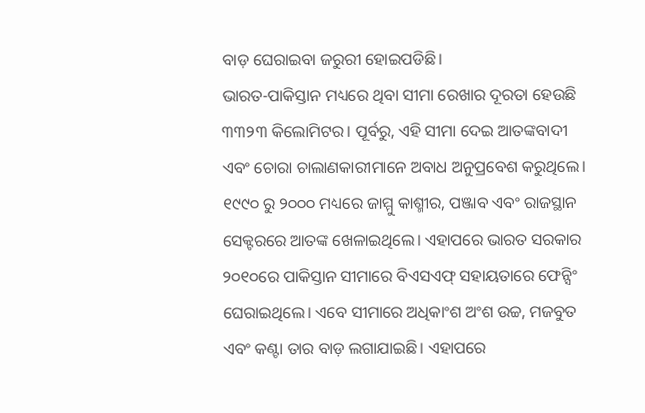ବାଡ଼ ଘେରାଇବା ଜରୁରୀ ହୋଇପଡିଛି।
ଭାରତ-ପାକିସ୍ତାନ ମଧ୍ୟରେ ଥିବା ସୀମା ରେଖାର ଦୂରତା ହେଉଛି ୩୩୨୩ କିଲୋମିଟର। ପୂର୍ବରୁ, ଏହି ସୀମା ଦେଇ ଆତଙ୍କବାଦୀ ଏବଂ ଚୋରା ଚାଲାଣକାରୀମାନେ ଅବାଧ ଅନୁପ୍ରବେଶ କରୁଥିଲେ। ୧୯୯୦ ରୁ ୨୦୦୦ ମଧ୍ୟରେ ଜାମ୍ମୁ କାଶ୍ମୀର, ପଞ୍ଜାବ ଏବଂ ରାଜସ୍ଥାନ ସେକ୍ଟରରେ ଆତଙ୍କ ଖେଳାଇଥିଲେ। ଏହାପରେ ଭାରତ ସରକାର ୨୦୧୦ରେ ପାକିସ୍ତାନ ସୀମାରେ ବିଏସଏଫ୍ ସହାୟତାରେ ଫେନ୍ସିଂ ଘେରାଇଥିଲେ। ଏବେ ସୀମାରେ ଅଧିକାଂଶ ଅଂଶ ଉଚ୍ଚ, ମଜବୁତ ଏବଂ କଣ୍ଟା ତାର ବାଡ଼ ଲଗାଯାଇଛି। ଏହାପରେ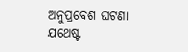ଅନୁପ୍ରବେଶ ଘଟଣା ଯଥେଷ୍ଟ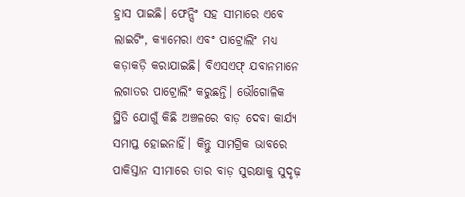ହ୍ରାସ ପାଇଛି। ଫେନ୍ସିଂ ସହ ସୀମାରେ ଏବେ ଲାଇଟିଂ, କ୍ୟାମେରା ଏବଂ ପାଟ୍ରୋଲିଂ ମଧ୍ୟ କଡ଼ାକଡ଼ି କରାଯାଇଛି। ବିଏସଏଫ୍ ଯବାନମାନେ ଲଗାତର ପାଟ୍ରୋଲିଂ କରୁଛନ୍ତି। ଭୌଗୋଳିକ ସ୍ଥିତି ଯୋଗୁଁ କିଛି ଅଞ୍ଚଳରେ ବାଡ଼ ଦେବା କାର୍ଯ୍ୟ ସମାପ୍ତ ହୋଇନାହିଁ। କିନ୍ତୁ ସାମଗ୍ରିକ ଭାବରେ ପାକିସ୍ତାନ ସୀମାରେ ତାର ବାଡ଼ ସୁରକ୍ଷାକୁ ସୁଦୃଢ଼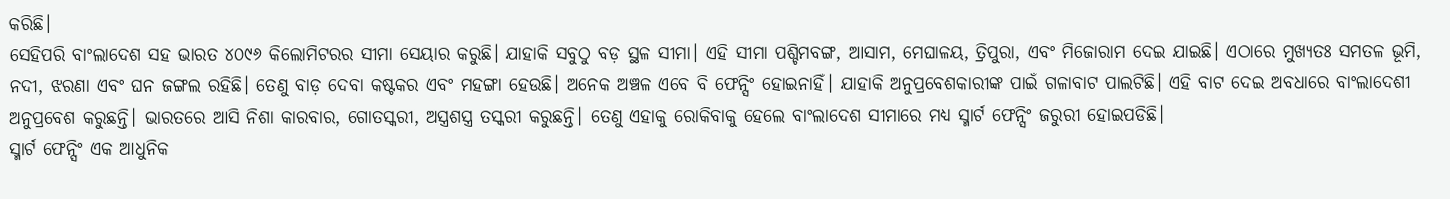କରିଛି।
ସେହିପରି ବାଂଲାଦେଶ ସହ ଭାରତ ୪୦୯୬ କିଲୋମିଟରର ସୀମା ସେୟାର କରୁଛି। ଯାହାକି ସବୁଠୁ ବଡ଼ ସ୍ଥଳ ସୀମା। ଏହି ସୀମା ପଶ୍ଚିମବଙ୍ଗ, ଆସାମ, ମେଘାଳୟ, ତ୍ରିପୁରା, ଏବଂ ମିଜୋରାମ ଦେଇ ଯାଇଛି। ଏଠାରେ ମୁଖ୍ୟତଃ ସମତଳ ଭୂମି, ନଦୀ, ଝରଣା ଏବଂ ଘନ ଜଙ୍ଗଲ ରହିଛି। ତେଣୁ ବାଡ଼ ଦେବା କଷ୍ଟକର ଏବଂ ମହଙ୍ଗା ହେଉଛି। ଅନେକ ଅଞ୍ଚଳ ଏବେ ବି ଫେନ୍ସିଂ ହୋଇନାହିଁ। ଯାହାକି ଅନୁପ୍ରବେଶକାରୀଙ୍କ ପାଇଁ ଗଳାବାଟ ପାଲଟିଛି। ଏହି ବାଟ ଦେଇ ଅବଧାରେ ବାଂଲାଦେଶୀ ଅନୁପ୍ରବେଶ କରୁଛନ୍ତି। ଭାରତରେ ଆସି ନିଶା କାରବାର, ଗୋତସ୍କରୀ, ଅସ୍ତ୍ରଶସ୍ତ୍ର ତସ୍କରୀ କରୁଛନ୍ତି। ତେଣୁ ଏହାକୁ ରୋକିବାକୁ ହେଲେ ବାଂଲାଦେଶ ସୀମାରେ ମଧ୍ୟ ସ୍ମାର୍ଟ ଫେନ୍ସିଂ ଜରୁରୀ ହୋଇପଡିଛି।
ସ୍ମାର୍ଟ ଫେନ୍ସିଂ ଏକ ଆଧୁନିକ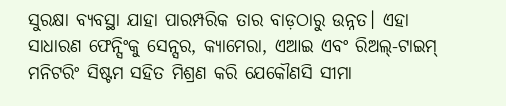ସୁରକ୍ଷା ବ୍ୟବସ୍ଥା ଯାହା ପାରମ୍ପରିକ ତାର ବାଡ଼ଠାରୁ ଉନ୍ନତ। ଏହା ସାଧାରଣ ଫେନ୍ସିଂକୁ ସେନ୍ସର, କ୍ୟାମେରା, ଏଆଇ ଏବଂ ରିଅଲ୍-ଟାଇମ୍ ମନିଟରିଂ ସିଷ୍ଟମ ସହିତ ମିଶ୍ରଣ କରି ଯେକୌଣସି ସୀମା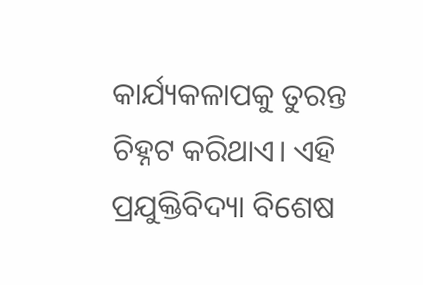କାର୍ଯ୍ୟକଳାପକୁ ତୁରନ୍ତ ଚିହ୍ନଟ କରିଥାଏ। ଏହି ପ୍ରଯୁକ୍ତିବିଦ୍ୟା ବିଶେଷ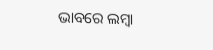ଭାବରେ ଲମ୍ବା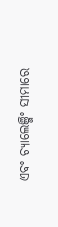ଏବଂ ଚ୍ୟାଲେଞ୍ଜିଂ ସୀମାରେ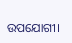ଉପଯୋଗୀ।